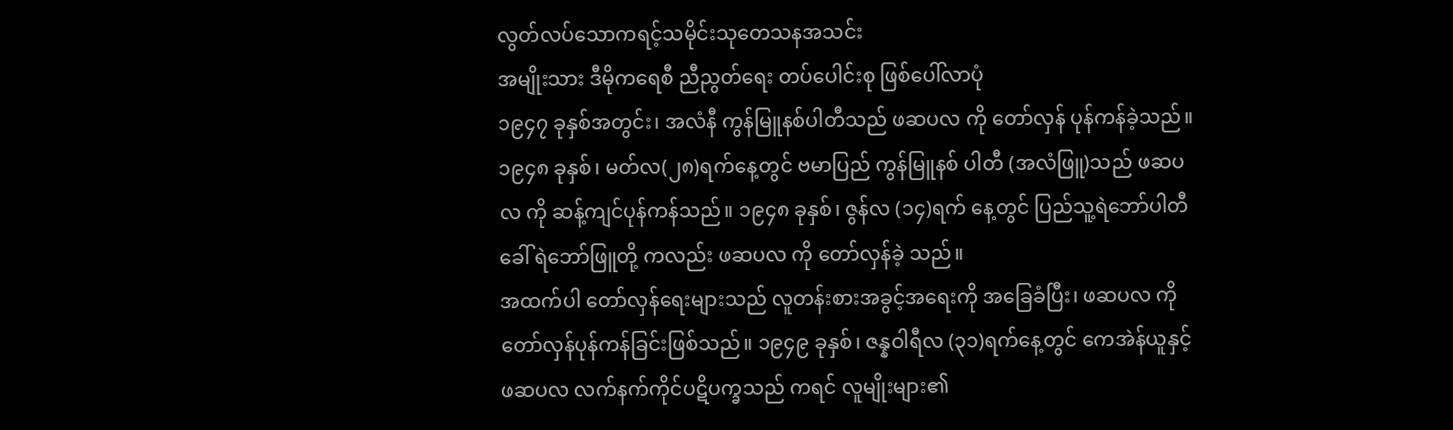လွတ်လပ်သောကရင့်သမိုင်းသုတေသနအသင်း
အမျိုးသား ဒီမိုကရေစီ ညီညွတ်ရေး တပ်ပေါင်းစု ဖြစ်ပေါ်လာပုံ
၁၉၄၇ ခုနှစ်အတွင်း၊ အလံနီ ကွန်မြူနစ်ပါတီသည် ဖဆပလ ကို တော်လှန် ပုန်ကန်ခဲ့သည်။ ၁၉၄၈ ခုနှစ်၊ မတ်လ(၂၈)ရက်နေ့တွင် ဗမာပြည် ကွန်မြူနစ် ပါတီ (အလံဖြူ)သည် ဖဆပလ ကို ဆန့်ကျင်ပုန်ကန်သည်။ ၁၉၄၈ ခုနှစ်၊ ဇွန်လ (၁၄)ရက် နေ့တွင် ပြည်သူ့ရဲဘော်ပါတီခေါ် ရဲဘော်ဖြူတို့ ကလည်း ဖဆပလ ကို တော်လှန်ခဲ့ သည်။
အထက်ပါ တော်လှန်ရေးများသည် လူတန်းစားအခွင့်အရေးကို အခြေခံပြီး၊ ဖဆပလ ကို တော်လှန်ပုန်ကန်ခြင်းဖြစ်သည်။ ၁၉၄၉ ခုနှစ်၊ ဇန္နဝါရီလ (၃၁)ရက်နေ့တွင် ကေအဲန်ယူနှင့် ဖဆပလ လက်နက်ကိုင်ပဋိပက္ခသည် ကရင် လူမျိုးများ၏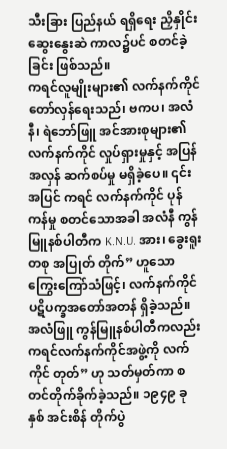သီးခြား ပြည်နယ် ရရှိရေး ညှိနှိုင်းဆွေးနွေးဆဲ ကာလ၌ပင် စတင်ခဲ့ခြင်း ဖြစ်သည်။
ကရင်လူမျိုးများ၏ လက်နက်ကိုင်တော်လှန်ရေးသည်၊ ဗကပ၊ အလံနီ၊ ရဲဘော်ဖြူ အင်အားစုများ၏ လက်နက်ကိုင် လှုပ်ရှားမှုနှင့် အပြန်အလှန် ဆက်စပ်မှု မရှိခဲ့ပေ။ ၎င်းအပြင် ကရင် လက်နက်ကိုင် ပုန်ကန်မှု စတင်သောအခါ အလံနီ ကွန်မြူနစ်ပါတီက K.N.U. အား၊ ခွေးရူးတစု အပြုတ် တိုက်” ဟူသော ကြွေးကြော်သံဖြင့်၊ လက်နက်ကိုင် ပဋိပက္ခအတော်အတန် ရှိခဲ့သည်။ အလံဖြူ ကွန်မြူနစ်ပါတီကလည်း ကရင်လက်နက်ကိုင်အဖွဲ့ကို လက်ကိုင် တုတ်” ဟု သတ်မှတ်ကာ စတင်တိုက်ခိုက်ခဲ့သည်။ ၁၉၄၉ ခုနှစ် အင်းစိန် တိုက်ပွဲ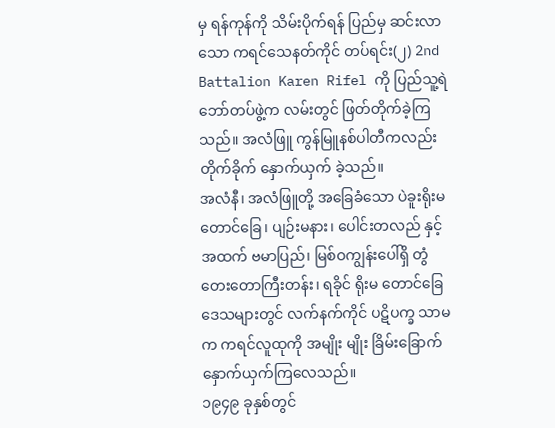မှ ရန်ကုန်ကို သိမ်းပိုက်ရန် ပြည်မှ ဆင်းလာသော ကရင်သေနတ်ကိုင် တပ်ရင်း(၂) 2nd Battalion Karen Rifel ကို ပြည်သူ့ရဲဘော်တပ်ဖွဲ့က လမ်းတွင် ဖြတ်တိုက်ခဲ့ကြသည်။ အလံဖြူ ကွန်မြူနစ်ပါတီကလည်း တိုက်ခိုက် နှောက်ယှက် ခဲ့သည်။
အလံနီ၊ အလံဖြူတို့ အခြေခံသော ပဲခူးရိုးမတောင်ခြေ၊ ပျဉ်းမနား၊ ပေါင်းတလည် နှင့်အထက် ဗမာပြည်၊ မြစ်ဝကျွန်းပေါ်ရှိ တွံတေးတောကြီးတန်း၊ ရခိုင် ရိုးမ တောင်ခြေ ဒေသများတွင် လက်နက်ကိုင် ပဋိပက္ခ သာမက ကရင်လူထုကို အမျိုး မျိုး ခြိမ်းခြောက် နှောက်ယှက်ကြလေသည်။
၁၉၄၉ ခုနှစ်တွင်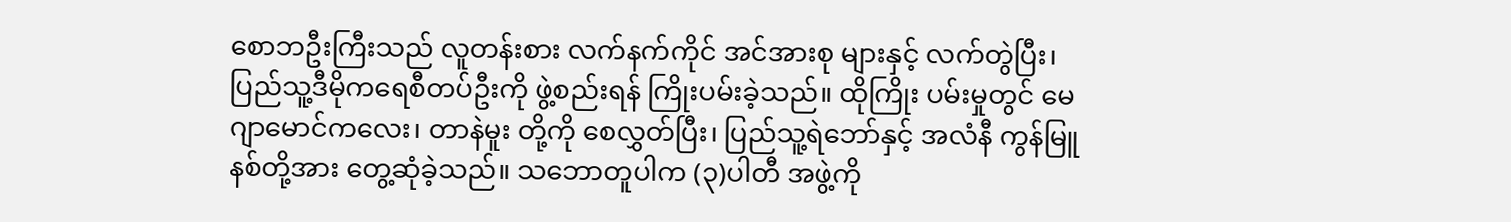စောဘဦးကြီးသည် လူတန်းစား လက်နက်ကိုင် အင်အားစု များနှင့် လက်တွဲပြီး၊ ပြည်သူ့ဒီမိုကရေစီတပ်ဦးကို ဖွဲ့စည်းရန် ကြိုးပမ်းခဲ့သည်။ ထိုကြိုး ပမ်းမှုတွင် မေဂျာမောင်ကလေး၊ တာနဲမူး တို့ကို စေလွှတ်ပြီး၊ ပြည်သူ့ရဲဘော်နှင့် အလံနီ ကွန်မြူနစ်တို့အား တွေ့ဆုံခဲ့သည်။ သဘောတူပါက (၃)ပါတီ အဖွဲ့ကို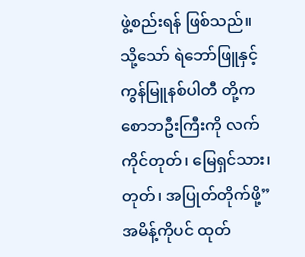ဖွဲ့စည်းရန် ဖြစ်သည်။ သို့သော် ရဲဘော်ဖြူနှင့် ကွန်မြူနစ်ပါတီ တို့က စောဘဦးကြီးကို လက်ကိုင်တုတ်၊ မြေရှင်သား၊ တုတ်၊ အပြုတ်တိုက်ဖို့” အမိန့်ကိုပင် ထုတ်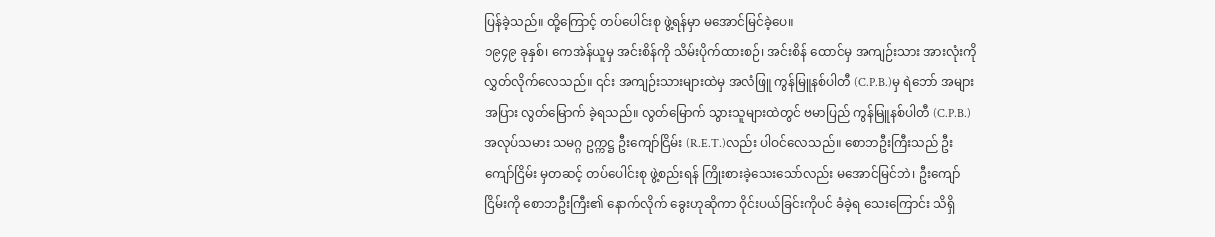ပြန်ခဲ့သည်။ ထို့ကြောင့် တပ်ပေါင်းစု ဖွဲ့ရန်မှာ မအောင်မြင်ခဲ့ပေ။
၁၉၄၉ ခုနှစ်၊ ကေအဲန်ယူမှ အင်းစိန်ကို သိမ်းပိုက်ထားစဉ်၊ အင်းစိန် ထောင်မှ အကျဉ်းသား အားလုံးကို လွှတ်လိုက်လေသည်။ ၎င်း အကျဉ်းသားများထဲမှ အလံဖြူ ကွန်မြူနစ်ပါတီ (C.P.B.)မှ ရဲဘော် အများအပြား လွတ်မြောက် ခဲ့ရသည်။ လွတ်မြောက် သွားသူများထဲတွင် ဗမာပြည် ကွန်မြူနစ်ပါတီ (C.P.B.) အလုပ်သမား သမဂ္ဂ ဥက္ကဋ္ဌ ဦးကျော်ငြိမ်း (R.E.T.)လည်း ပါဝင်လေသည်။ စောဘဦးကြီးသည် ဦးကျော်ငြိမ်း မှတဆင့် တပ်ပေါင်းစု ဖွဲ့စည်းရန် ကြိုးစားခဲ့သေးသော်လည်း မအောင်မြင်ဘဲ၊ ဦးကျော်ငြိမ်းကို စောဘဦးကြီး၏ နောက်လိုက် ခွေးဟုဆိုကာ ဝိုင်းပယ်ခြင်းကိုပင် ခံခဲ့ရ သေးကြောင်း သိရှိ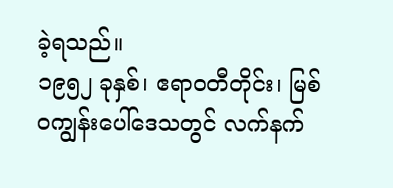ခဲ့ရသည်။
၁၉၅၂ ခုနှစ်၊ ဧရာဝတီတိုင်း၊ မြစ်ဝကျွန်းပေါ်ဒေသတွင် လက်နက်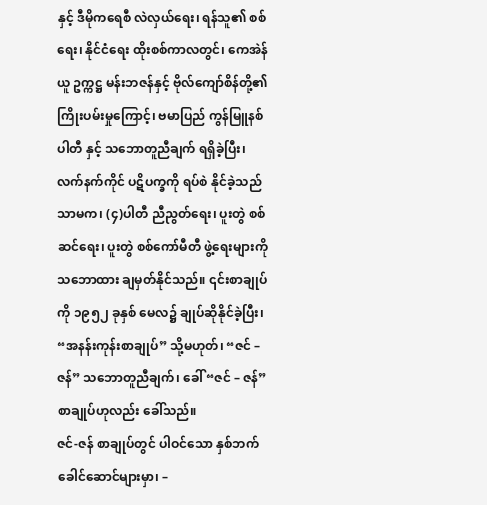နှင့် ဒီမိုကရေစီ လဲလှယ်ရေး၊ ရန်သူ၏ စစ်ရေး၊ နိုင်ငံရေး ထိုးစစ်ကာလတွင်၊ ကေအဲန်ယူ ဥက္ကဋ္ဌ မန်းဘဇန်နှင့် ဗိုလ်ကျော်စိန်တို့၏ ကြိုးပမ်းမှုကြောင့်၊ ဗမာပြည် ကွန်မြူနစ် ပါတီ နှင့် သဘောတူညီချက် ရရှိခဲ့ပြီး၊ လက်နက်ကိုင် ပဋိပက္ခကို ရပ်စဲ နိုင်ခဲ့သည် သာမက၊ (၄)ပါတီ ညီညွတ်ရေး၊ ပူးတွဲ စစ်ဆင်ရေး၊ ပူးတွဲ စစ်ကော်မီတီ ဖွဲ့ရေးများကို သဘောထား ချမှတ်နိုင်သည်။ ၎င်းစာချုပ်ကို ၁၉၅၂ ခုနှစ် မေလ၌ ချုပ်ဆိုနိုင်ခဲ့ပြီး၊ “အနန်းကုန်းစာချုပ်” သို့မဟုတ်၊ “ဇင် – ဇန်” သဘောတူညီချက်၊ ခေါ် “ဇင် – ဇန်” စာချုပ်ဟုလည်း ခေါ်သည်။
ဇင်-ဇန် စာချုပ်တွင် ပါဝင်သော နှစ်ဘက်ခေါင်ဆောင်များမှာ၊ –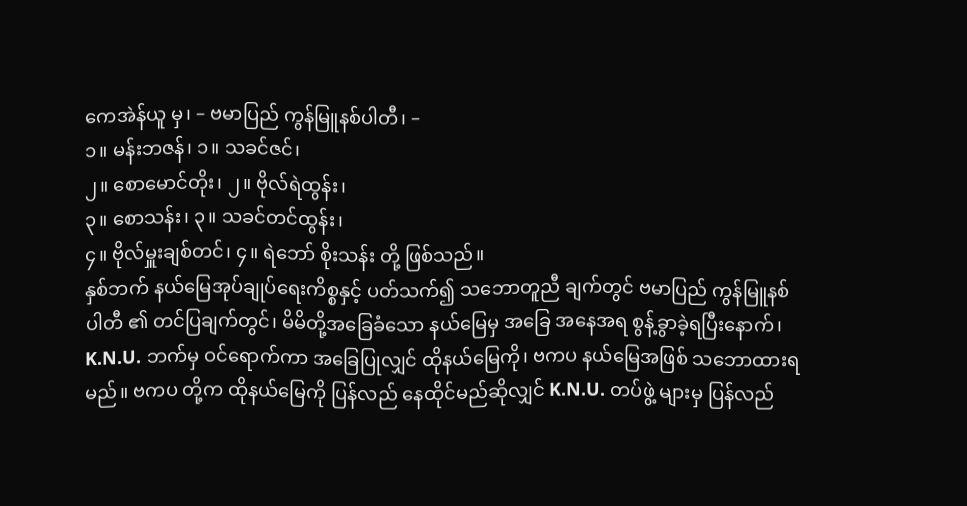ကေအဲန်ယူ မှ၊ – ဗမာပြည် ကွန်မြူနစ်ပါတီ၊ –
၁။ မန်းဘဇန်၊ ၁။ သခင်ဇင်၊
၂။ စောမောင်တိုး၊ ၂။ ဗိုလ်ရဲထွန်း၊
၃။ စောသန်း၊ ၃။ သခင်တင်ထွန်း၊
၄။ ဗိုလ်မှူးချစ်တင်၊ ၄။ ရဲဘော် စိုးသန်း တို့ ဖြစ်သည်။
နှစ်ဘက် နယ်မြေအုပ်ချုပ်ရေးကိစ္စနှင့် ပတ်သက်၍ သဘောတူညီ ချက်တွင် ဗမာပြည် ကွန်မြူနစ်ပါတီ ၏ တင်ပြချက်တွင်၊ မိမိတို့အခြေခံသော နယ်မြေမှ အခြေ အနေအရ စွန့်ခွာခဲ့ရပြီးနောက်၊ K.N.U. ဘက်မှ ဝင်ရောက်ကာ အခြေပြုလျှင် ထိုနယ်မြေကို၊ ဗကပ နယ်မြေအဖြစ် သဘောထားရမည်။ ဗကပ တို့က ထိုနယ်မြေကို ပြန်လည် နေထိုင်မည်ဆိုလျှင် K.N.U. တပ်ဖွဲ့ များမှ ပြန်လည်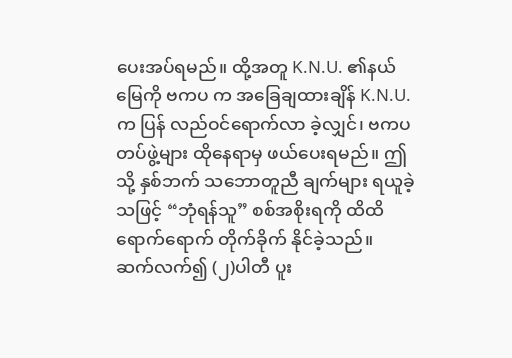ပေးအပ်ရမည်။ ထို့အတူ K.N.U. ၏နယ်မြေကို ဗကပ က အခြေချထားချိန် K.N.U. က ပြန် လည်ဝင်ရောက်လာ ခဲ့လျှင်၊ ဗကပ တပ်ဖွဲ့များ ထိုနေရာမှ ဖယ်ပေးရမည်။ ဤသို့ နှစ်ဘက် သဘောတူညီ ချက်များ ရယူခဲ့သဖြင့် “ဘုံရန်သူ” စစ်အစိုးရကို ထိထိ ရောက်ရောက် တိုက်ခိုက် နိုင်ခဲ့သည်။
ဆက်လက်၍ (၂)ပါတီ ပူး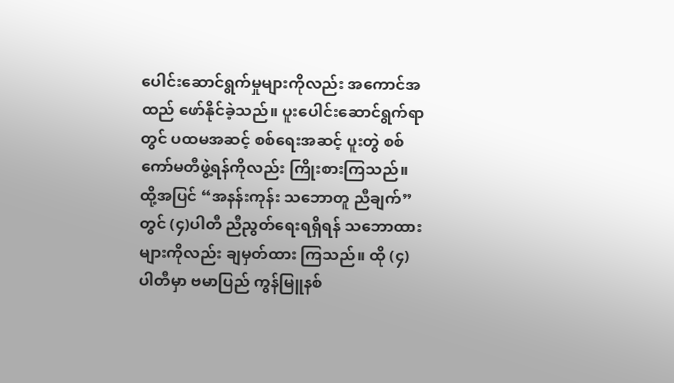ပေါင်းဆောင်ရွက်မှုများကိုလည်း အကောင်အထည် ဖော်နိုင်ခဲ့သည်။ ပူးပေါင်းဆောင်ရွက်ရာတွင် ပထမအဆင့် စစ်ရေးအဆင့် ပူးတွဲ စစ်ကော်မတီဖွဲ့ရန်ကိုလည်း ကြိုးစားကြသည်။ ထို့အပြင် “အနန်းကုန်း သဘောတူ ညီချက်” တွင် (၄)ပါတီ ညီညွတ်ရေးရရှိရန် သဘောထားများကိုလည်း ချမှတ်ထား ကြသည်။ ထို (၄)ပါတီမှာ ဗမာပြည် ကွန်မြူနစ်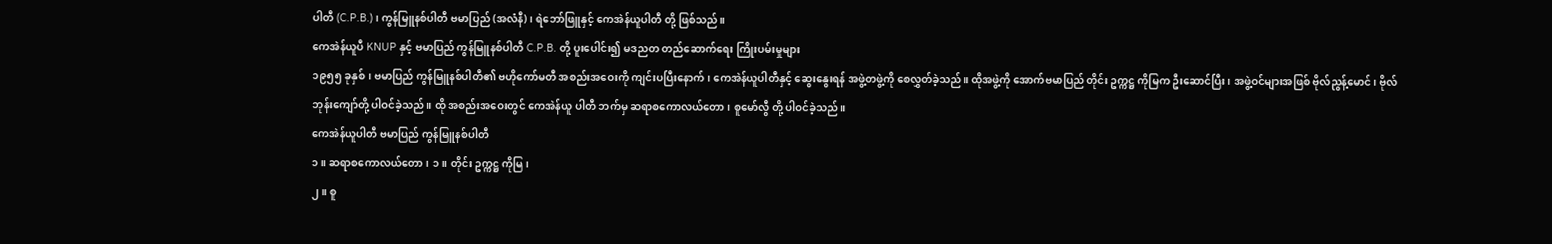ပါတီ (C.P.B.)၊ ကွန်မြူနစ်ပါတီ ဗမာပြည် (အလံနီ)၊ ရဲဘော်ဖြူနှင့် ကေအဲန်ယူပါတီ တို့ ဖြစ်သည်။
ကေအဲန်ယူပီ KNUP နှင့် ဗမာပြည် ကွန်မြူနစ်ပါတီ C.P.B. တို့ ပူးပေါင်း၍ မဒညတ တည်ဆောက်ရေး ကြိုးပမ်းမှုများ
၁၉၅၅ ခုနှစ်၊ ဗမာပြည် ကွန်မြူနစ်ပါတီ၏ ဗဟိုကော်မတီ အစည်းအဝေးကို ကျင်းပပြီးနောက်၊ ကေအဲန်ယူပါတီနှင့် ဆွေးနွေးရန် အဖွဲ့တဖွဲ့ကို စေလွှတ်ခဲ့သည်။ ထိုအဖွဲ့ကို အောက်ဗမာပြည် တိုင်း ဥက္ကဋ္ဌ ကိုမြက ဦးဆောင်ပြီး၊ အဖွဲ့ဝင်များအဖြစ် ဗိုလ်ညွန့်မောင်၊ ဗိုလ်ဘုန်းကျော်တို့ ပါဝင်ခဲ့သည်။ ထို အစည်းအဝေးတွင် ကေအဲန်ယူ ပါတီ ဘက်မှ ဆရာစကောလယ်တော၊ စူမော်လွီ တို့ ပါဝင်ခဲ့သည်။
ကေအဲန်ယူပါတီ ဗမာပြည် ကွန်မြူနစ်ပါတီ
၁။ ဆရာစကောလယ်တော၊ ၁။ တိုင်း ဥက္ကဋ္ဌ ကိုမြ၊
၂။ စူ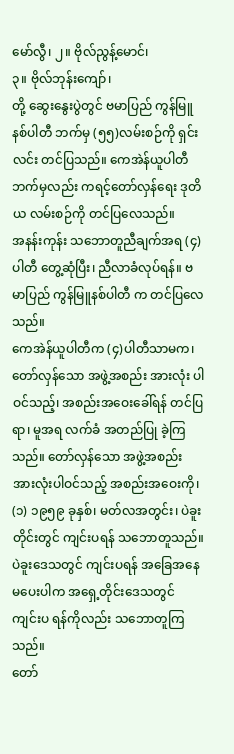မော်လွီ၊ ၂။ ဗိုလ်ညွန့်မောင်၊
၃။ ဗိုလ်ဘုန်းကျော်၊
တို့ ဆွေးနွေးပွဲတွင် ဗမာပြည် ကွန်မြူနစ်ပါတီ ဘက်မှ (၅၅)လမ်းစဉ်ကို ရှင်းလင်း တင်ပြသည်။ ကေအဲန်ယူပါတီဘက်မှလည်း ကရင့်တော်လှန်ရေး ဒုတိယ လမ်းစဉ်ကို တင်ပြလေသည်။
အနန်းကုန်း သဘောတူညီချက်အရ (၄)ပါတီ တွေ့ဆုံပြီး၊ ညီလာခံလုပ်ရန်။ ဗမာပြည် ကွန်မြူနစ်ပါတီ က တင်ပြလေသည်။
ကေအဲန်ယူပါတီက (၄)ပါတီသာမက၊ တော်လှန်သော အဖွဲ့အစည်း အားလုံး ပါဝင်သည့်၊ အစည်းအဝေးခေါ်ရန် တင်ပြရာ၊ မူအရ လက်ခံ အတည်ပြု ခဲ့ကြသည်။ တော်လှန်သော အဖွဲ့အစည်း အားလုံးပါဝင်သည့် အစည်းအဝေးကို၊
(၁) ၁၉၅၉ ခုနှစ်၊ မတ်လအတွင်း၊ ပဲခူးတိုင်းတွင် ကျင်းပရန် သဘောတူသည်။ ပဲခူးဒေသတွင် ကျင်းပရန် အခြေအနေ မပေးပါက အရှေ့တိုင်းဒေသတွင် ကျင်းပ ရန်ကိုလည်း သဘောတူကြသည်။
တော်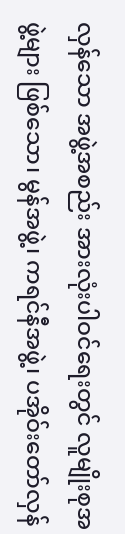လှန်သော အဖွဲ့အစည်း အားလုံးပါဝင်ရေးတွင် လူမျိုးစုအဖွဲ့များ ဖြစ်သော၊ မွန်အဖွဲ့၊ ကရင်နီအဖွဲ့၊ ပအိုဝ်းတော်လှန်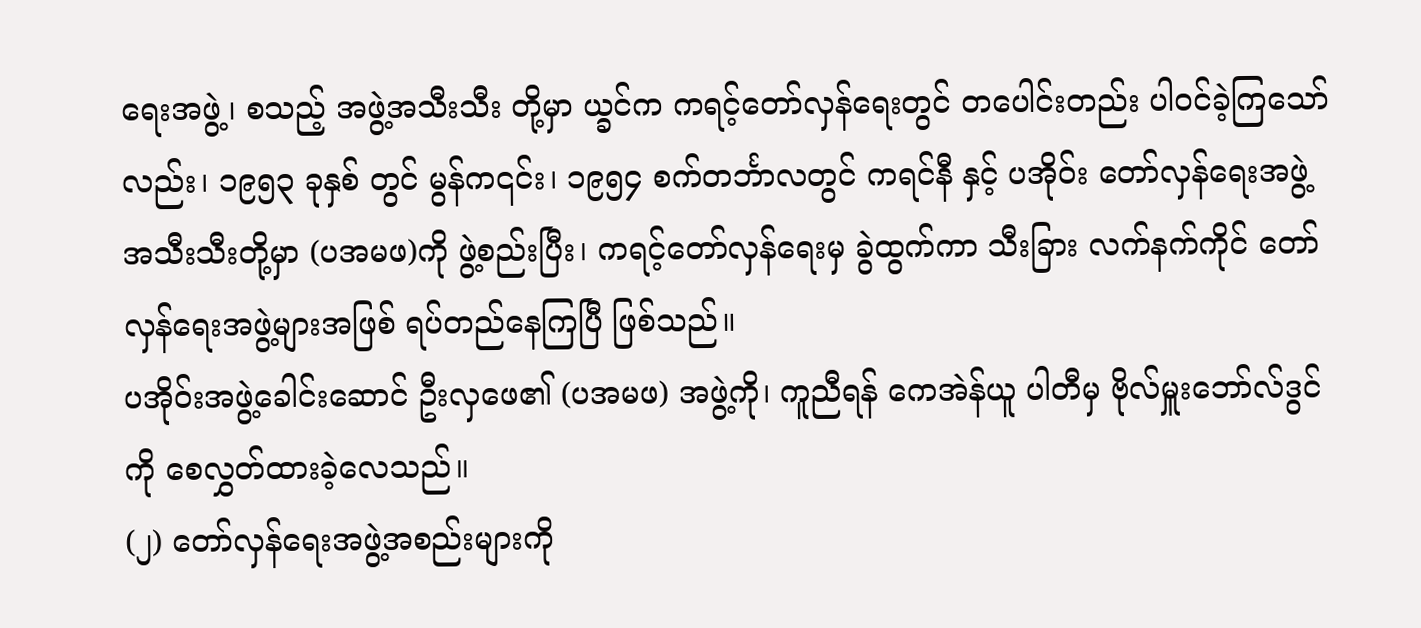ရေးအဖွဲ့၊ စသည့် အဖွဲ့အသီးသီး တို့မှာ ယ္ခင်က ကရင့်တော်လှန်ရေးတွင် တပေါင်းတည်း ပါဝင်ခဲ့ကြသော်လည်း၊ ၁၉၅၃ ခုနှစ် တွင် မွန်က၎င်း၊ ၁၉၅၄ စက်တင်္ဘာလတွင် ကရင်နီ နှင့် ပအိုဝ်း တော်လှန်ရေးအဖွဲ့ အသီးသီးတို့မှာ (ပအမဖ)ကို ဖွဲ့စည်းပြီး၊ ကရင့်တော်လှန်ရေးမှ ခွဲထွက်ကာ သီးခြား လက်နက်ကိုင် တော်လှန်ရေးအဖွဲ့များအဖြစ် ရပ်တည်နေကြပြီ ဖြစ်သည်။
ပအိုဝ်းအဖွဲ့ခေါင်းဆောင် ဦးလှဖေ၏ (ပအမဖ) အဖွဲ့ကို၊ ကူညီရန် ကေအဲန်ယူ ပါတီမှ ဗိုလ်မှူးဘော်လ်ဒွင် ကို စေလွှတ်ထားခဲ့လေသည်။
(၂) တော်လှန်ရေးအဖွဲ့အစည်းများကို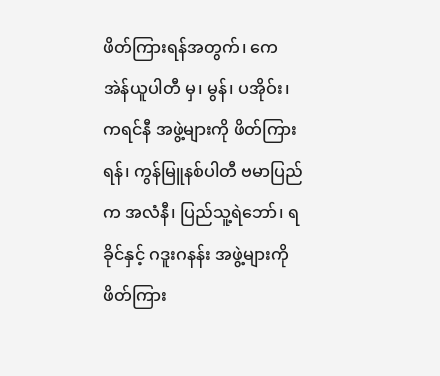ဖိတ်ကြားရန်အတွက်၊ ကေအဲန်ယူပါတီ မှ၊ မွန်၊ ပအိုဝ်း၊ ကရင်နီ အဖွဲ့များကို ဖိတ်ကြားရန်၊ ကွန်မြူနစ်ပါတီ ဗမာပြည်က အလံနီ၊ ပြည်သူ့ရဲဘော်၊ ရခိုင်နှင့် ဂဒူးဂနန်း အဖွဲ့များကို ဖိတ်ကြား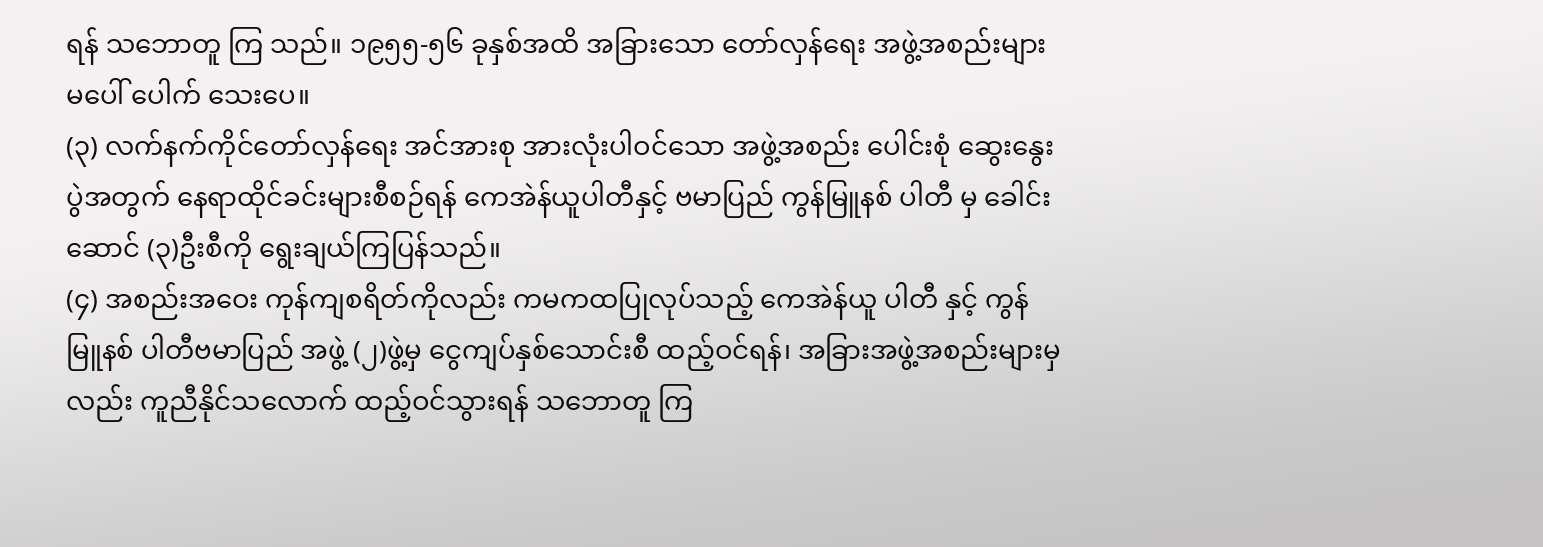ရန် သဘောတူ ကြ သည်။ ၁၉၅၅-၅၆ ခုနှစ်အထိ အခြားသော တော်လှန်ရေး အဖွဲ့အစည်းများ မပေါ် ပေါက် သေးပေ။
(၃) လက်နက်ကိုင်တော်လှန်ရေး အင်အားစု အားလုံးပါဝင်သော အဖွဲ့အစည်း ပေါင်းစုံ ဆွေးနွေးပွဲအတွက် နေရာထိုင်ခင်းများစီစဉ်ရန် ကေအဲန်ယူပါတီနှင့် ဗမာပြည် ကွန်မြူနစ် ပါတီ မှ ခေါင်းဆောင် (၃)ဦးစီကို ရွေးချယ်ကြပြန်သည်။
(၄) အစည်းအဝေး ကုန်ကျစရိတ်ကိုလည်း ကမကထပြုလုပ်သည့် ကေအဲန်ယူ ပါတီ နှင့် ကွန်မြူနစ် ပါတီဗမာပြည် အဖွဲ့ (၂)ဖွဲ့မှ ငွေကျပ်နှစ်သောင်းစီ ထည့်ဝင်ရန်၊ အခြားအဖွဲ့အစည်းများမှလည်း ကူညီနိုင်သလောက် ထည့်ဝင်သွားရန် သဘောတူ ကြ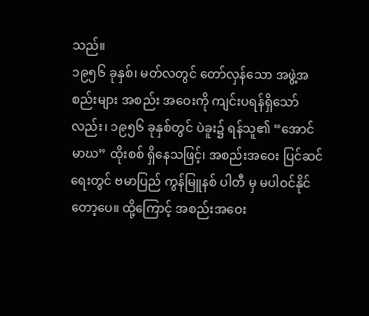သည်။
၁၉၅၆ ခုနှစ်၊ မတ်လတွင် တော်လှန်သော အဖွဲ့အစည်းများ အစည်း အဝေးကို ကျင်းပရန်ရှိသော်လည်း၊ ၁၉၅၆ ခုနှစ်တွင် ပဲခူး၌ ရန်သူ၏ “အောင်မာဃ” ထိုးစစ် ရှိနေသဖြင့်၊ အစည်းအဝေး ပြင်ဆင်ရေးတွင် ဗမာပြည် ကွန်မြူနစ် ပါတီ မှ မပါဝင်နိုင် တော့ပေ။ ထို့ကြောင့် အစည်းအဝေး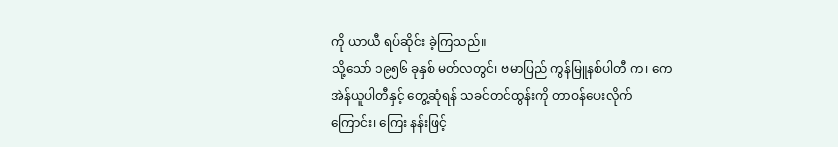ကို ယာယီ ရပ်ဆိုင်း ခဲ့ကြသည်။
သို့သော် ၁၉၅၆ ခုနှစ် မတ်လတွင်၊ ဗမာပြည် ကွန်မြူနစ်ပါတီ က၊ ကေအဲန်ယူပါတီနှင့် တွေ့ဆုံရန် သခင်တင်ထွန်းကို တာဝန်ပေးလိုက်ကြောင်း၊ ကြေး နန်းဖြင့်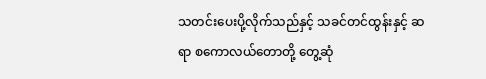သတင်းပေးပို့လိုက်သည်နှင့် သခင်တင်ထွန်းနှင့် ဆရာ စကောလယ်တောတို့ တွေ့ဆုံ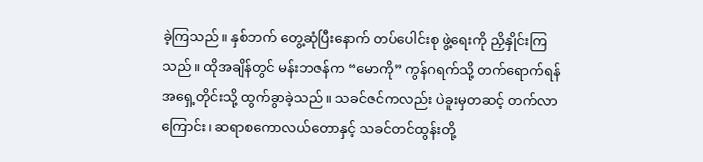ခဲ့ကြသည်။ နှစ်ဘက် တွေ့ဆုံပြီးနောက် တပ်ပေါင်းစု ဖွဲ့ရေးကို ညှိနှိုင်းကြသည်။ ထိုအချိန်တွင် မန်းဘဇန်က “မောကို” ကွန်ဂရက်သို့ တက်ရောက်ရန် အရှေ့တိုင်းသို့ ထွက်ခွာခဲ့သည်။ သခင်ဇင်ကလည်း ပဲခူးမှတဆင့် တက်လာကြောင်း၊ ဆရာစကောလယ်တောနှင့် သခင်တင်ထွန်းတို့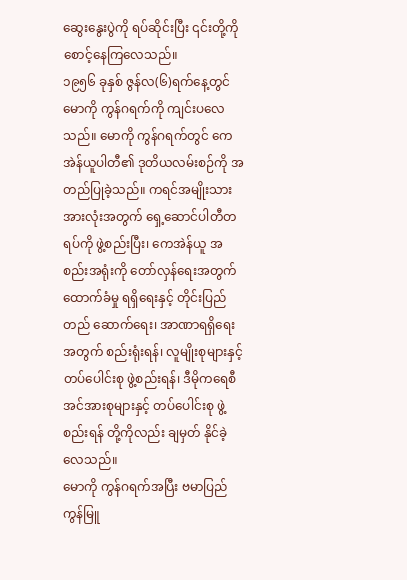ဆွေးနွေးပွဲကို ရပ်ဆိုင်းပြီး ၎င်းတို့ကို စောင့်နေကြလေသည်။
၁၉၅၆ ခုနှစ် ဇွန်လ(၆)ရက်နေ့တွင် မောကို ကွန်ဂရက်ကို ကျင်းပလေသည်။ မောကို ကွန်ဂရက်တွင် ကေအဲန်ယူပါတီ၏ ဒုတိယလမ်းစဉ်ကို အတည်ပြုခဲ့သည်။ ကရင်အမျိုးသား အားလုံးအတွက် ရှေ့ဆောင်ပါတီတရပ်ကို ဖွဲ့စည်းပြီး၊ ကေအဲန်ယူ အစည်းအရုံးကို တော်လှန်ရေးအတွက် ထောက်ခံမှု ရရှိရေးနှင့် တိုင်းပြည် တည် ဆောက်ရေး၊ အာဏာရရှိရေးအတွက် စည်းရုံးရန်၊ လူမျိုးစုများနှင့် တပ်ပေါင်းစု ဖွဲ့စည်းရန်၊ ဒီမိုကရေစီ အင်အားစုများနှင့် တပ်ပေါင်းစု ဖွဲ့စည်းရန် တို့ကိုလည်း ချမှတ် နိုင်ခဲ့လေသည်။
မောကို ကွန်ဂရက်အပြီး ဗမာပြည် ကွန်မြူ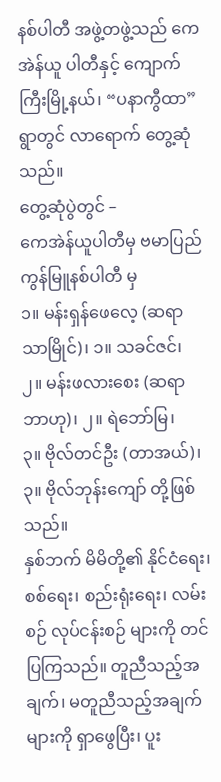နစ်ပါတီ အဖွဲ့တဖွဲ့သည် ကေအဲန်ယူ ပါတီနှင့် ကျောက်ကြီးမြို့နယ်၊ “ပနာကွီထာ”ရွာတွင် လာရောက် တွေ့ဆုံသည်။
တွေ့ဆုံပွဲတွင် –
ကေအဲန်ယူပါတီမှ ဗမာပြည် ကွန်မြူနစ်ပါတီ မှ
၁။ မန်းရှန်ဖေလေ့ (ဆရာသာမြိုင်)၊ ၁။ သခင်ဇင်၊
၂။ မန်းဖလားစေး (ဆရာဘာဟု)၊ ၂။ ရဲဘော်မြ၊
၃။ ဗိုလ်တင်ဦး (တာအယ်)၊ ၃။ ဗိုလ်ဘုန်းကျော် တို့ဖြစ်သည်။
နှစ်ဘက် မိမိတို့၏ နိုင်ငံရေး၊ စစ်ရေး၊ စည်းရုံးရေး၊ လမ်းစဉ် လုပ်ငန်းစဉ် များကို တင်ပြကြသည်။ တူညီသည့်အချက်၊ မတူညီသည့်အချက်များကို ရှာဖွေပြီး၊ ပူး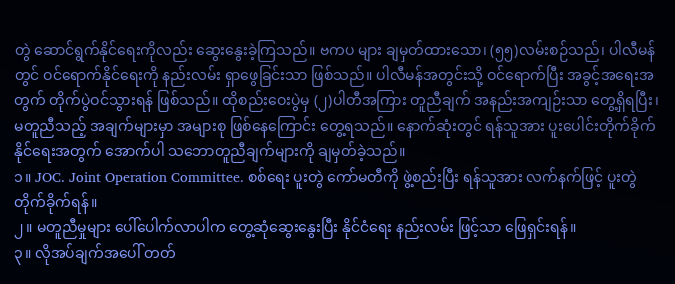တွဲ ဆောင်ရွက်နိုင်ရေးကိုလည်း ဆွေးနွေးခဲ့ကြသည်။ ဗကပ များ ချမှတ်ထားသော၊ (၅၅)လမ်းစဉ်သည်၊ ပါလီမန်တွင် ဝင်ရောက်နိုင်ရေးကို နည်းလမ်း ရှာဖွေခြင်းသာ ဖြစ်သည်။ ပါလီမန်အတွင်းသို့ ဝင်ရောက်ပြီး အခွင့်အရေးအတွက် တိုက်ပွဲဝင်သွားရန် ဖြစ်သည်။ ထိုစည်းဝေးပွဲမှ (၂)ပါတီအကြား တူညီချက် အနည်းအကျဉ်းသာ တွေ့ရှိရပြီး၊ မတူညီသည့် အချက်များမှာ အများစု ဖြစ်နေကြောင်း တွေ့ရသည်။ နောက်ဆုံးတွင် ရန်သူအား ပူးပေါင်းတိုက်ခိုက် နိုင်ရေးအတွက် အောက်ပါ သဘောတူညီချက်များကို ချမှတ်ခဲ့သည်။
၁။ JOC. Joint Operation Committee. စစ်ရေး ပူးတွဲ ကော်မတီကို ဖွဲ့စည်းပြီး ရန်သူအား လက်နက်ဖြင့် ပူးတွဲတိုက်ခိုက်ရန်။
၂။ မတူညီမှုများ ပေါ်ပေါက်လာပါက တွေ့ဆုံဆွေးနွေးပြီး နိုင်ငံရေး နည်းလမ်း ဖြင့်သာ ဖြေရှင်းရန်။
၃။ လိုအပ်ချက်အပေါ် တတ်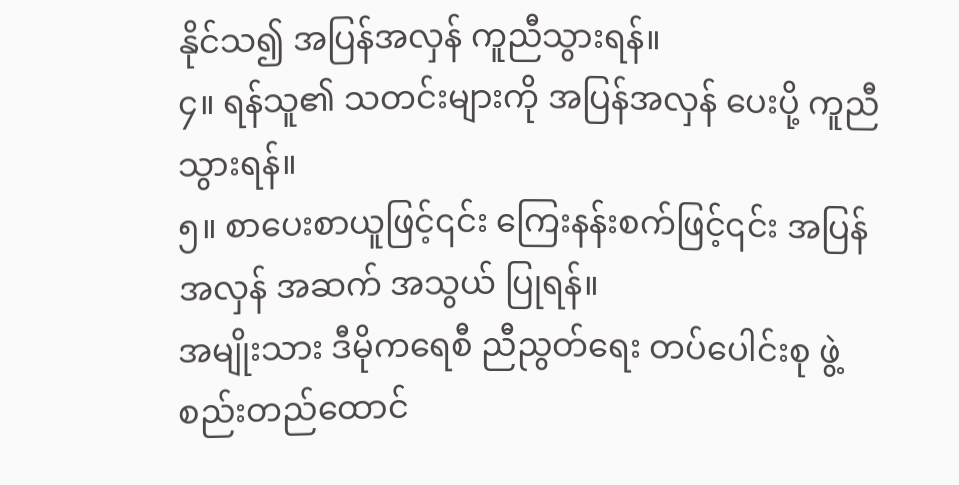နိုင်သ၍ အပြန်အလှန် ကူညီသွားရန်။
၄။ ရန်သူ၏ သတင်းများကို အပြန်အလှန် ပေးပို့ ကူညီသွားရန်။
၅။ စာပေးစာယူဖြင့်၎င်း ကြေးနန်းစက်ဖြင့်၎င်း အပြန်အလှန် အဆက် အသွယ် ပြုရန်။
အမျိုးသား ဒီမိုကရေစီ ညီညွတ်ရေး တပ်ပေါင်းစု ဖွဲ့စည်းတည်ထောင်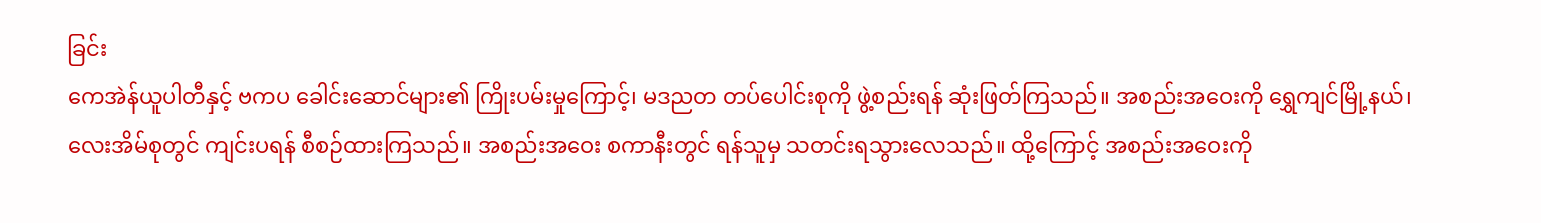ခြင်း
ကေအဲန်ယူပါတီနှင့် ဗကပ ခေါင်းဆောင်များ၏ ကြိုးပမ်းမှုကြောင့်၊ မဒညတ တပ်ပေါင်းစုကို ဖွဲ့စည်းရန် ဆုံးဖြတ်ကြသည်။ အစည်းအဝေးကို ရွှေကျင်မြို့နယ်၊ လေးအိမ်စုတွင် ကျင်းပရန် စီစဉ်ထားကြသည်။ အစည်းအဝေး စကာနီးတွင် ရန်သူမှ သတင်းရသွားလေသည်။ ထို့ကြောင့် အစည်းအဝေးကို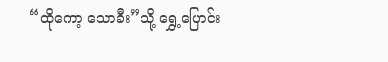“ထိုကော့ သောခီး”သို့ ရွှေ့ပြောင်း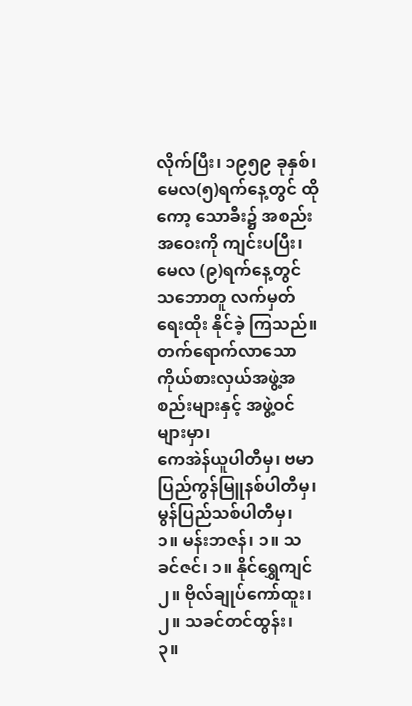လိုက်ပြီး၊ ၁၉၅၉ ခုနှစ်၊ မေလ(၅)ရက်နေ့တွင် ထိုကော့ သောခီး၌ အစည်းအဝေးကို ကျင်းပပြီး၊ မေလ (၉)ရက်နေ့တွင် သဘောတူ လက်မှတ်ရေးထိုး နိုင်ခဲ့ ကြသည်။
တက်ရောက်လာသော ကိုယ်စားလှယ်အဖွဲ့အစည်းများနှင့် အဖွဲ့ဝင်များမှာ၊
ကေအဲန်ယူပါတီမှ၊ ဗမာပြည်ကွန်မြူနစ်ပါတီမှ၊ မွန်ပြည်သစ်ပါတီမှ၊
၁။ မန်းဘဇန်၊ ၁။ သခင်ဇင်၊ ၁။ နိုင်ရွှေကျင်
၂။ ဗိုလ်ချုပ်ကော်ထူး၊ ၂။ သခင်တင်ထွန်း၊
၃။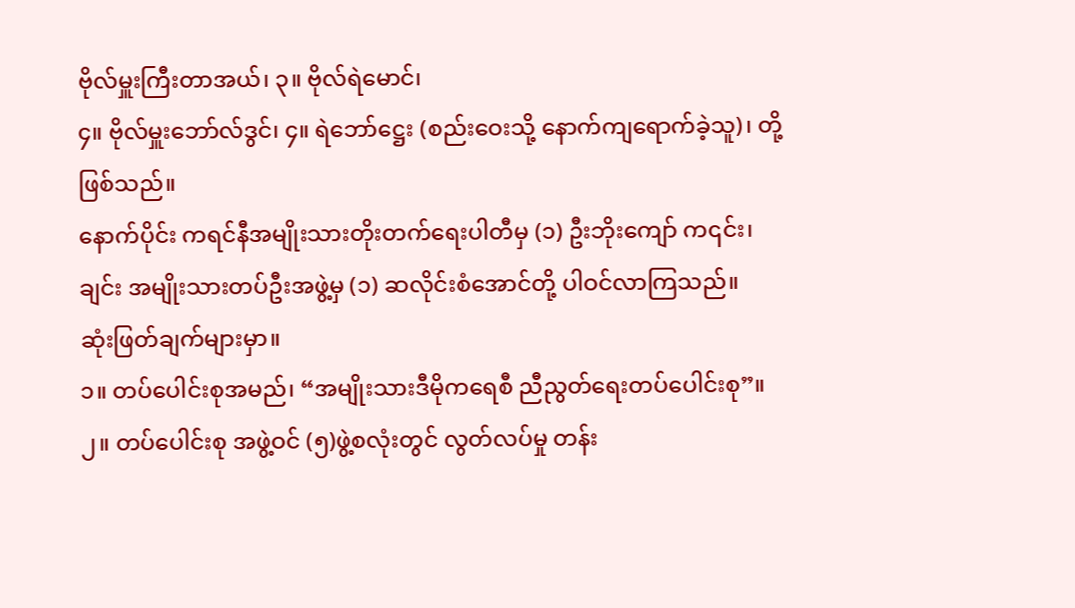ဗိုလ်မှူးကြီးတာအယ်၊ ၃။ ဗိုလ်ရဲမောင်၊
၄။ ဗိုလ်မှူးဘော်လ်ဒွင်၊ ၄။ ရဲဘော်ဋ္ဌေး (စည်းဝေးသို့ နောက်ကျရောက်ခဲ့သူ)၊ တို့ ဖြစ်သည်။
နောက်ပိုင်း ကရင်နီအမျိုးသားတိုးတက်ရေးပါတီမှ (၁) ဦးဘိုးကျော် က၎င်း၊
ချင်း အမျိုးသားတပ်ဦးအဖွဲ့မှ (၁) ဆလိုင်းစံအောင်တို့ ပါဝင်လာကြသည်။
ဆုံးဖြတ်ချက်များမှာ။
၁။ တပ်ပေါင်းစုအမည်၊ “အမျိုးသားဒီမိုကရေစီ ညီညွတ်ရေးတပ်ပေါင်းစု”။
၂။ တပ်ပေါင်းစု အဖွဲ့ဝင် (၅)ဖွဲ့စလုံးတွင် လွတ်လပ်မှု တန်း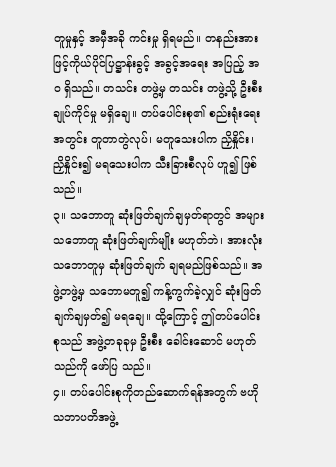တူမှုနှင့် အမှီအခို ကင်းမှု ရှိရမည်။ တနည်းအားဖြင့်ကိုယ်ပိုင်ပြဋ္ဌာန်းခွင့် အခွင့်အရေး အပြည့် အဝ ရှိသည်။ တသင်း တဖွဲ့မှ တသင်း တဖွဲ့သို့ ဦးစီးချုပ်ကိုင်မှု မရှိချေ။ တပ်ပေါင်းစု၏ စည်းရုံးရေးအတွင်း တူတာတွဲလုပ်၊ မတူသေးပါက ညှိနှိုင်း၊ ညှိနှိုင်း၍ မရသေးပါက သီးခြားစီလုပ် ဟူ၍ ဖြစ်သည်။
၃။ သဘောတူ ဆုံးဖြတ်ချက်ချမှတ်ရာတွင် အများသဘောတူ ဆုံးဖြတ်ချက်မျိုး မဟုတ်ဘဲ၊ အားလုံးသဘောတူမှ ဆုံးဖြတ်ချက် ချရမည်ဖြစ်သည်။ အဖွဲ့တဖွဲ့မှ သဘောမတူ၍ ကန့်ကွက်ခဲ့လျှင် ဆုံးဖြတ်ချက်ချမှတ်၍ မရချေ။ ထို့ကြောင့် ဤတပ်ပေါင်းစုသည် အဖွဲ့တခုခုမှ ဦးစီး ခေါင်းဆောင် မဟုတ်သည်ကို ဖော်ပြ သည်။
၄။ တပ်ပေါင်းစုကိုတည်ဆောက်ရန်အတွက် ဗဟိုသဘာပတိအဖွဲ့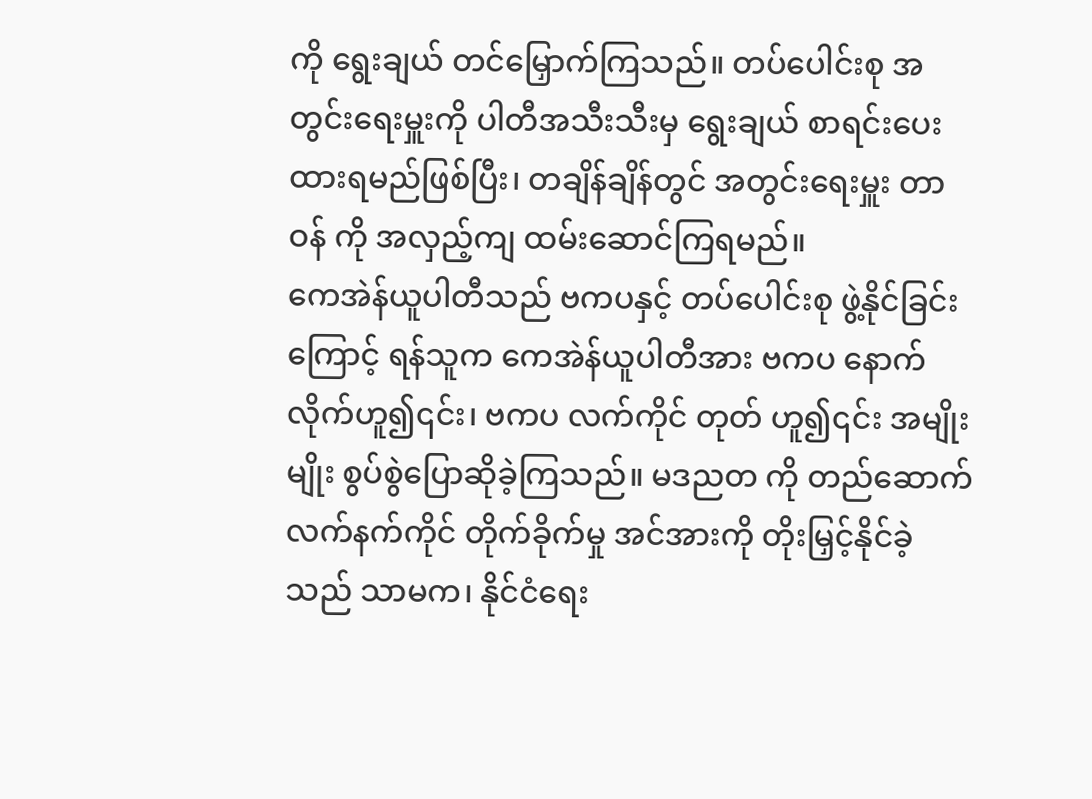ကို ရွေးချယ် တင်မြှောက်ကြသည်။ တပ်ပေါင်းစု အတွင်းရေးမှူးကို ပါတီအသီးသီးမှ ရွေးချယ် စာရင်းပေးထားရမည်ဖြစ်ပြီး၊ တချိန်ချိန်တွင် အတွင်းရေးမှူး တာဝန် ကို အလှည့်ကျ ထမ်းဆောင်ကြရမည်။
ကေအဲန်ယူပါတီသည် ဗကပနှင့် တပ်ပေါင်းစု ဖွဲ့နိုင်ခြင်းကြောင့် ရန်သူက ကေအဲန်ယူပါတီအား ဗကပ နောက်လိုက်ဟူ၍၎င်း၊ ဗကပ လက်ကိုင် တုတ် ဟူ၍၎င်း အမျိုးမျိုး စွပ်စွဲပြောဆိုခဲ့ကြသည်။ မဒညတ ကို တည်ဆောက် လက်နက်ကိုင် တိုက်ခိုက်မှု အင်အားကို တိုးမြှင့်နိုင်ခဲ့သည် သာမက၊ နိုင်ငံရေး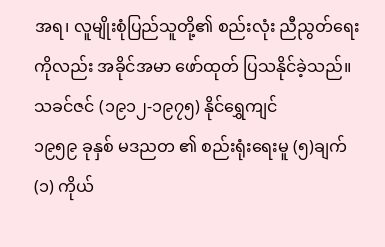အရ၊ လူမျိုးစုံပြည်သူတို့၏ စည်းလုံး ညီညွတ်ရေးကိုလည်း အခိုင်အမာ ဖော်ထုတ် ပြသနိုင်ခဲ့သည်။
သခင်ဇင် (၁၉၁၂-၁၉၇၅) နိုင်ရွှေကျင်
၁၉၅၉ ခုနှစ် မဒညတ ၏ စည်းရုံးရေးမူ (၅)ချက်
(၁) ကိုယ်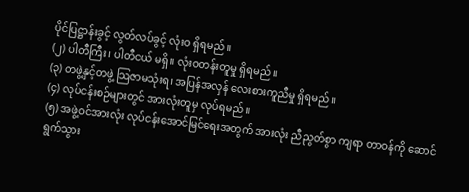ပိုင်ပြဋ္ဌာန်းခွင့် လွတ်လပ်ခွင့် လုံးဝ ရှိရမည်။
(၂) ပါတီကြီး၊ ပါတီငယ် မရှိ။ လုံးဝတန်းတူမှု ရှိရမည်။
(၃) တဖွဲ့နှင့်တဖွဲ့ သြဇာမသုံးရ၊ အပြန်အလှန် လေးစားကူညီမှု ရှိရမည်။
(၄) လုပ်ငန်းစဉ်များတွင် အားလုံးတူမှ လုပ်ရမည်။
(၅) အဖွဲ့ဝင်အားလုံး လုပ်ငန်းအောင်မြင်ရေးအတွက် အားလုံး ညီညွတ်စွာ ကျရာ တာဝန်ကို ဆောင်ရွက်သွား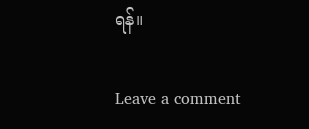ရန်။

Leave a comment